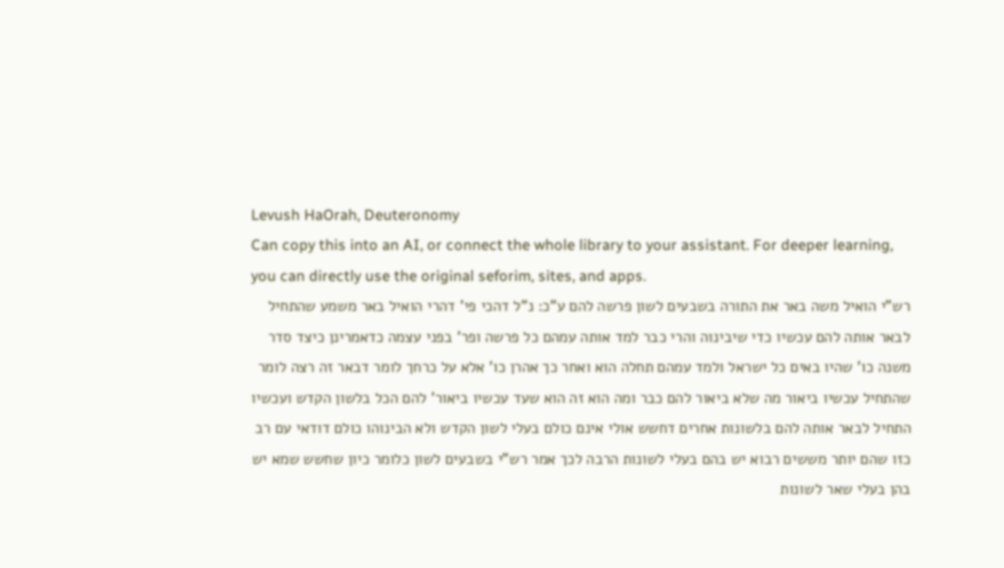Levush HaOrah, Deuteronomy
Can copy this into an AI, or connect the whole library to your assistant. For deeper learning, you can directly use the original seforim, sites, and apps.
רש"י הואיל משה באר את התורה בשבעים לשון פרשה להם ע"כ: נ"ל דהכי פי' דהרי הואיל באר משמע שהתחיל לבאר אותה להם עכשיו כדי שיבינוה והרי כבר למד אותה עמהם כל פרשה ופר' בפני עצמה כדאמרינן כיצד סדר משנה כו' שהיו באים כל ישראל ולמד עמהם תחלה הוא ואחר כך אהרן כו' אלא על כרחך לומר דבאר זה רצה לומר שהתחיל עכשיו ביאור מה שלא ביאור להם כבר ומה הוא זה הוא שעד עכשיו ביאור' להם הכל בלשון הקדש ועכשיו התחיל לבאר אותה להם בלשונות אחרים דחשש אולי אינם כולם בעלי לשון הקדש ולא הבינוהו כולם דודאי עם רב כזו שהם יותר מששים רבוא יש בהם בעלי לשונות הרבה לכך אמר רש"י בשבעים לשון כלומר כיון שחשש שמא יש בהן בעלי שאר לשונות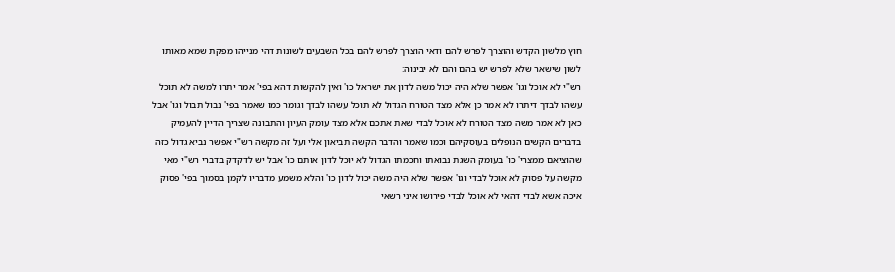חוץ מלשון הקדש והוצרך לפרש להם ודאי הוצרך לפרש להם בכל השבעים לשונות דהי מנייהו מפקת שמא מאותו לשון שישאר שלא לפרש יש בהם והם לא יבינוה:
רש"י לא אוכל וגו' אפשר שלא היה יכול משה לדון את ישראל כו' ואין להקשות דהא בפי' אמר יתרו למשה לא תוכל עשהו לבדך דיתרו לא אמר כן אלא מצד הטורח הגדול לא תוכל עשהו לבדך וגומר כמו שאמר בפי' נבול תבול וגו' אבל כאן לא אמר משה מצד הטורח לא אוכל לבדי שאת אתכם אלא מצד עומק העיון והתבונה שצריך הדיין להעמיק בדברים הקשים הנופלים בעוסקיהם וכמו שאמר והדבר הקשה תביאון אלי ועל זה מקשה רש"י אפשר נביא גדול כזה שהוציאם ממצרי' כו' בעומק השגת נבואתו וחכמתו הגדול לא יוכל לדון אותם כו' אבל יש לדקדק בדברי רש"י מאי מקשה על פסוק לא אוכל לבדי וגו' אפשר שלא היה משה יכול לדון כו' והלא משמע מדבריו לקמן בסמוך בפי' פסוק איכה אשא לבדי דהאי לא אוכל לבדי פירושו איני רשאי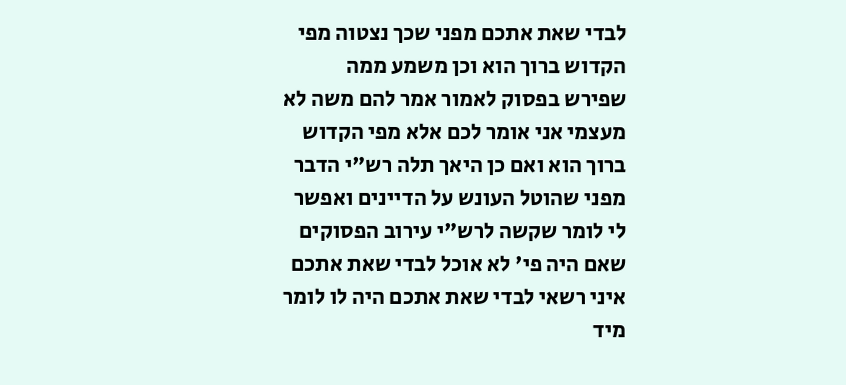לבדי שאת אתכם מפני שכך נצטוה מפי הקדוש ברוך הוא וכן משמע ממה שפירש בפסוק לאמור אמר להם משה לא מעצמי אני אומר לכם אלא מפי הקדוש ברוך הוא ואם כן היאך תלה רש"י הדבר מפני שהוטל העונש על הדיינים ואפשר לי לומר שקשה לרש"י עירוב הפסוקים שאם היה פי' לא אוכל לבדי שאת אתכם איני רשאי לבדי שאת אתכם היה לו לומר מיד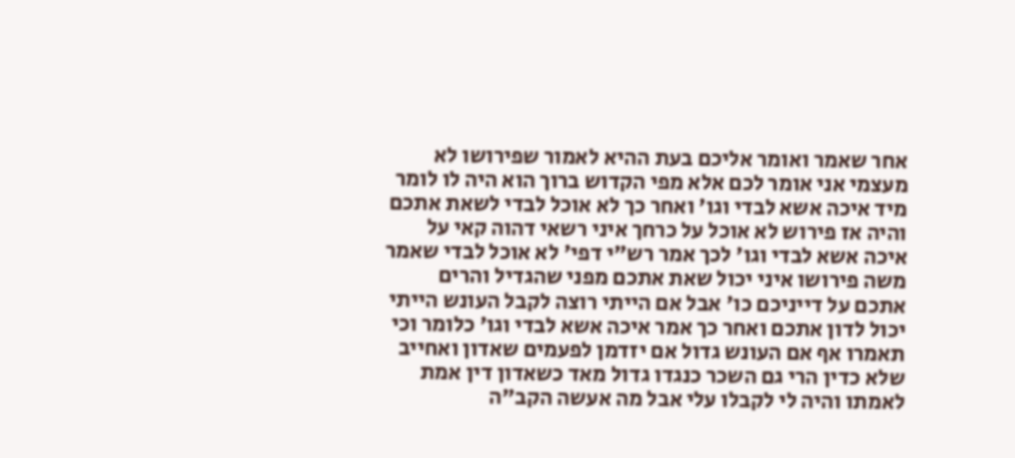אחר שאמר ואומר אליכם בעת ההיא לאמור שפירושו לא מעצמי אני אומר לכם אלא מפי הקדוש ברוך הוא היה לו לומר מיד איכה אשא לבדי וגו' ואחר כך לא אוכל לבדי לשאת אתכם והיה אז פירוש לא אוכל על כרחך איני רשאי דהוה קאי על איכה אשא לבדי וגו' לכך אמר רש"י דפי' לא אוכל לבדי שאמר משה פירושו איני יכול שאת אתכם מפני שהגדיל והרים אתכם על דייניכם כו' אבל אם הייתי רוצה לקבל העונש הייתי יכול לדון אתכם ואחר כך אמר איכה אשא לבדי וגו' כלומר וכי תאמרו אף אם העונש גדול אם יזדמן לפעמים שאדון ואחייב שלא כדין הרי גם השכר כנגדו גדול מאד כשאדון דין אמת לאמתו והיה לי לקבלו עלי אבל מה אעשה הקב"ה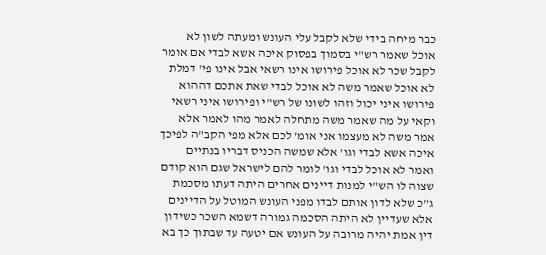כבר מיחה בידי שלא לקבל עלי העונש ומעתה לשון לא אוכל שאמר רש"י בסמוך בפסוק איכה אשא לבדי אם אומר לקבל שכר לא אוכל פירושו אינו רשאי אבל אינו פי' דמלת לא אוכל שאמר משה לא אוכל לבדי שאת אתכם דההוא פירושו איני יכול וזהו לשונו של רש"י ופירושו איני רשאי וקאי על מה שאמר משה מתחלה לאמר מהו לאמר אלא אמר משה לא מעצמו אני אומ' לכם אלא מפי הקב"ה לפיכך איכה אשא לבדי וגו' אלא שמשה הכניס דבריו בנתיים ואמר לא אוכל לבדי וגו' לומר להם לישראל שגם הוא קודם שצוה לו הש"י למנות דיינים אחרים היתה דעתו מסכמת ג"כ שלא לדון אותם לבדו מפני העונש המוטל על הדיינים אלא שעדיין לא היתה הסכמה גמורה דשמא השכר כשידון דין אמת יהיה מרובה על העונש אם יטעה עד שבתוך כך בא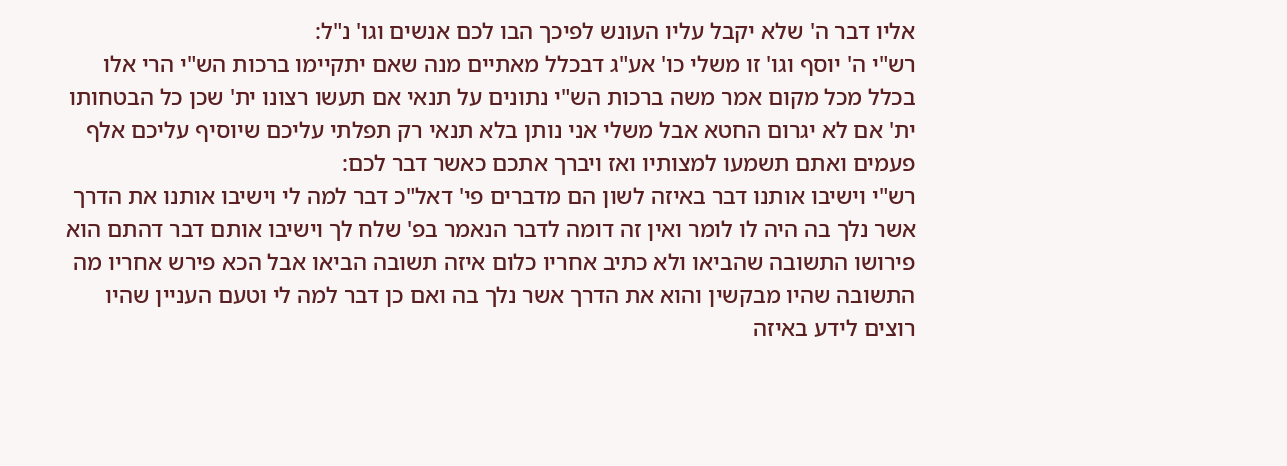אליו דבר ה' שלא יקבל עליו העונש לפיכך הבו לכם אנשים וגו' נ"ל:
רש"י ה' יוסף וגו' זו משלי כו' אע"ג דבכלל מאתיים מנה שאם יתקיימו ברכות הש"י הרי אלו בכלל מכל מקום אמר משה ברכות הש"י נתונים על תנאי אם תעשו רצונו ית' שכן כל הבטחותו ית' אם לא יגרום החטא אבל משלי אני נותן בלא תנאי רק תפלתי עליכם שיוסיף עליכם אלף פעמים ואתם תשמעו למצותיו ואז ויברך אתכם כאשר דבר לכם:
רש"י וישיבו אותנו דבר באיזה לשון הם מדברים פי' דאל"כ דבר למה לי וישיבו אותנו את הדרך אשר נלך בה היה לו לומר ואין זה דומה לדבר הנאמר בפ' שלח לך וישיבו אותם דבר דהתם הוא פירושו התשובה שהביאו ולא כתיב אחריו כלום איזה תשובה הביאו אבל הכא פירש אחריו מה התשובה שהיו מבקשין והוא את הדרך אשר נלך בה ואם כן דבר למה לי וטעם העניין שהיו רוצים לידע באיזה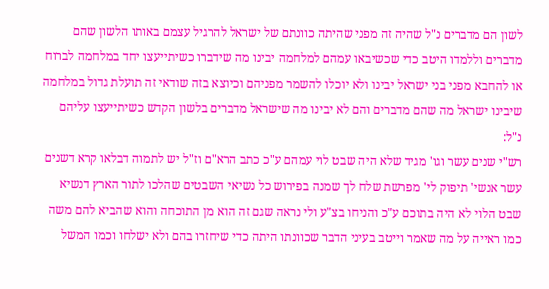לשון הם מדברים נ"ל שהיה זה מפני שהיתה כוונתם של ישראל להרגיל עצמם באותו הלשון שהם מדברים וללמדו היטב כדי שכשיבאו עמהם למלחמה יבינו מה שידברו כשיתייעצו יחד במלחמה לברוח או להחבא מפני בני ישראל יבינו ולא יוכלו להשמר מפניהם וכיוצא בזה שודאי זה תועלת גדול במלחמה שיבינו ישראל מה שהם מדברים והם לא יבינו מה שישראל מדברים בלשון הקדש כשיתייעצו עליהם נ"ל:
רש"י שנים עשר וגו' מגיד שלא היה שבט לוי עמהם ע"כ כתב הרא"ם וז"ל יש לתמוה דבלאו קרא דשנים עשר אנשי' תיפוק לי' מפרשת שלח לך שמנה בפירוש כל נשיאי השבטים שהלכו לתור הארץ דנשיא שבט הלוי לא היה בתוכם ע"כ והניחו בצ"ע ולי נראה שגם זה הוא מן התוכחה והוא שהביא להם משה כמו ראייה על מה שאמר וייטב בעיני הדבר שכוונתו היתה כדי שיחזרו בהם ולא ישלחו וכמו המשל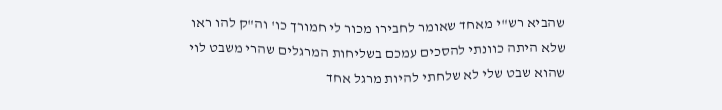שהביא רש"י מאחד שאומר לחבירו מכור לי חמורך כו' וה"ק להו ראו שלא היתה כוונתי להסכים עמכם בשליחות המרגלים שהרי משבט לוי שהוא שבט שלי לא שלחתי להיות מרגל אחד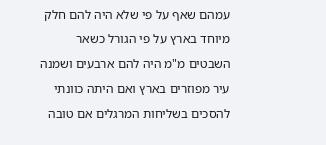עמהם שאף על פי שלא היה להם חלק מיוחד בארץ על פי הגורל כשאר השבטים מ"מ היה להם ארבעים ושמנה עיר מפוזרים בארץ ואם היתה כוונתי להסכים בשליחות המרגלים אם טובה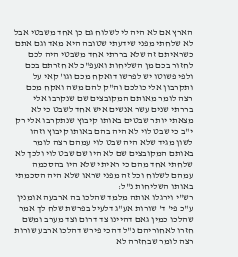הארץ אם לא היה לי לשלוח גם כן אחד משבטי אבל לא שלחתי מפני שידעתי שטובה היא מאד וגם אתם כשראיתם זה שלא בררתי אחד משבטי היה לכם לחזור בכם מן השליחות ואעפ"כ לא חזרתם בכם ולפי פשוטו יש לפרשו דואקח מכם וגו' קאי על ותקרבון אלי כולכם וה"ק להם משה ואקח מכם רצה לומר מאותם המקובצים שם שנקרבו אלי בררתי שנים עשר אנשים איש אחד לשבט כי לא מצאתי יותר שבטים באותו קיבוץ שנתקרבו אלי רק י"ב כי שבט לוי לא היה בהם באותו קיבוץ וזהו לשון מגיד שלא היה שבט לוי עמהם רצה לומר באותם המקובצים שם לא היו שם שבט לוי ולכך לא שלחתי אחד מהם כי ראיתי שלא היו בהסכמה עמהם לשלוח וכל זה מפני שראו שלא היה הסכמתי באותו השליחות נ"ל:
רש"י וירגלו אותה מלמד שהלכו בה ארבעה אומנין ע"כ פי' ד' שורות אע"ג דלעיל בפרשת שלח לך אמר שהלכו כמין גאם דהיינו צד דרום וצד מערב ומשם חזרו לאחוריהם נ"ל דהכי פירש דהלכו ארבע שורות רצה לומר שבחזרה לא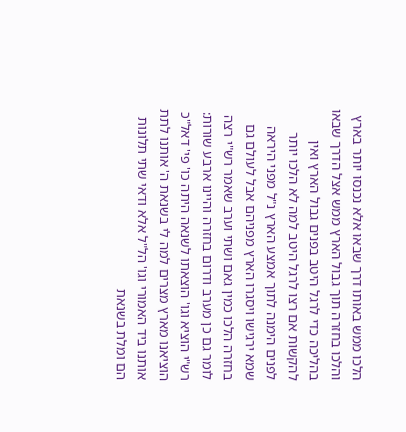הלכו ממש באותו דרך שבאו אלא נכנסו יותר בארץ והלכו בחזרה תוך גבול הארץ ממש אצל הדרך שבאו בהליכה כדי לרגל היטב בפנים גבול הארץ ואין להקשות אם רצו לרגל היטב למה לא הלכו יותר לפנים הימנה לתוך אמצע הארץ נ"ל מפני היראה שמא ירגישו ויסגרו הארץ מפניהם אבל לעולם גם בחזרה הלכו כמין גאם ושתי וערב שאמר רש"י רצה לומר גם כן מערב ודרום בחזרה והיינו ארבע שורות:
רש"י הוציא וגו' הוצאתו לשנאה היתה כו' פי' דאל"כ הוציאנו מארץ מצרים למה לי בשנאת ה' אותנו לתת אותנו ביד האמורי וגו' הל"ל אלא ודאי שתי תלונות הם ומלת בשנאת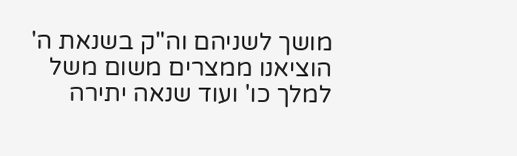מושך לשניהם וה"ק בשנאת ה' הוציאנו ממצרים משום משל למלך כו' ועוד שנאה יתירה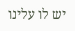יש לו עלינו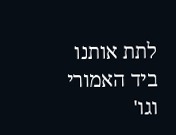לתת אותנו ביד האמורי וגו'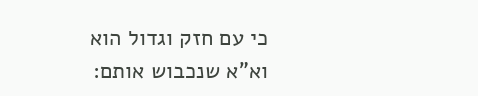כי עם חזק וגדול הוא וא"א שנכבוש אותם: